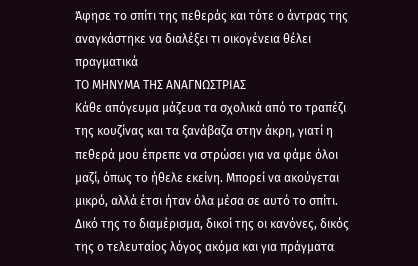Άφησε το σπίτι της πεθεράς και τότε ο άντρας της αναγκάστηκε να διαλέξει τι οικογένεια θέλει πραγματικά
ΤΟ ΜΗΝΥΜΑ ΤΗΣ ΑΝΑΓΝΩΣΤΡΙΑΣ
Κάθε απόγευμα μάζευα τα σχολικά από το τραπέζι της κουζίνας και τα ξανάβαζα στην άκρη, γιατί η πεθερά μου έπρεπε να στρώσει για να φάμε όλοι μαζί, όπως το ήθελε εκείνη. Μπορεί να ακούγεται μικρό, αλλά έτσι ήταν όλα μέσα σε αυτό το σπίτι. Δικό της το διαμέρισμα, δικοί της οι κανόνες, δικός της ο τελευταίος λόγος ακόμα και για πράγματα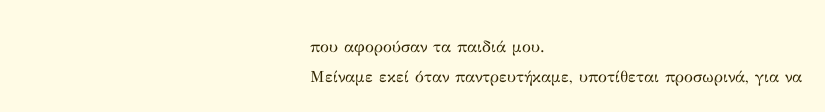που αφορούσαν τα παιδιά μου.
Μείναμε εκεί όταν παντρευτήκαμε, υποτίθεται προσωρινά, για να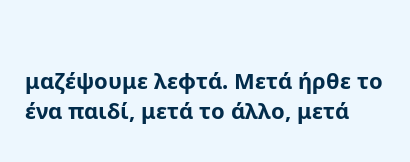μαζέψουμε λεφτά. Μετά ήρθε το ένα παιδί, μετά το άλλο, μετά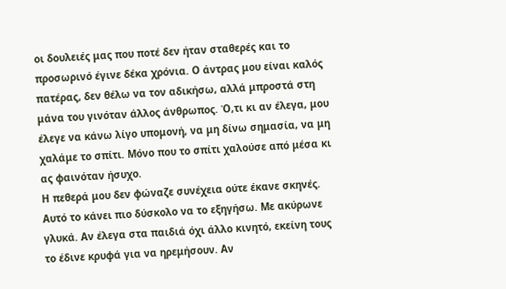οι δουλειές μας που ποτέ δεν ήταν σταθερές και το προσωρινό έγινε δέκα χρόνια. Ο άντρας μου είναι καλός πατέρας, δεν θέλω να τον αδικήσω, αλλά μπροστά στη μάνα του γινόταν άλλος άνθρωπος. Ό,τι κι αν έλεγα, μου έλεγε να κάνω λίγο υπομονή, να μη δίνω σημασία, να μη χαλάμε το σπίτι. Μόνο που το σπίτι χαλούσε από μέσα κι ας φαινόταν ήσυχο.
Η πεθερά μου δεν φώναζε συνέχεια ούτε έκανε σκηνές. Αυτό το κάνει πιο δύσκολο να το εξηγήσω. Με ακύρωνε γλυκά. Αν έλεγα στα παιδιά όχι άλλο κινητό, εκείνη τους το έδινε κρυφά για να ηρεμήσουν. Αν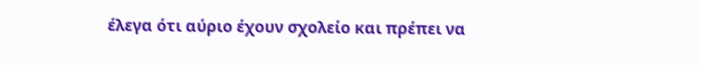έλεγα ότι αύριο έχουν σχολείο και πρέπει να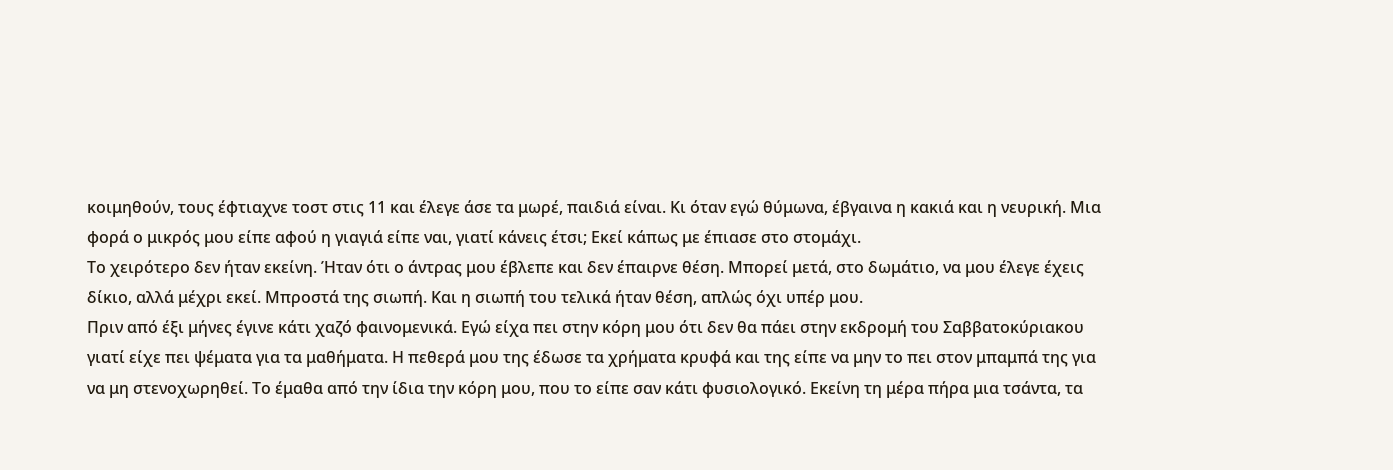κοιμηθούν, τους έφτιαχνε τοστ στις 11 και έλεγε άσε τα μωρέ, παιδιά είναι. Κι όταν εγώ θύμωνα, έβγαινα η κακιά και η νευρική. Μια φορά ο μικρός μου είπε αφού η γιαγιά είπε ναι, γιατί κάνεις έτσι; Εκεί κάπως με έπιασε στο στομάχι.
Το χειρότερο δεν ήταν εκείνη. Ήταν ότι ο άντρας μου έβλεπε και δεν έπαιρνε θέση. Μπορεί μετά, στο δωμάτιο, να μου έλεγε έχεις δίκιο, αλλά μέχρι εκεί. Μπροστά της σιωπή. Και η σιωπή του τελικά ήταν θέση, απλώς όχι υπέρ μου.
Πριν από έξι μήνες έγινε κάτι χαζό φαινομενικά. Εγώ είχα πει στην κόρη μου ότι δεν θα πάει στην εκδρομή του Σαββατοκύριακου γιατί είχε πει ψέματα για τα μαθήματα. Η πεθερά μου της έδωσε τα χρήματα κρυφά και της είπε να μην το πει στον μπαμπά της για να μη στενοχωρηθεί. Το έμαθα από την ίδια την κόρη μου, που το είπε σαν κάτι φυσιολογικό. Εκείνη τη μέρα πήρα μια τσάντα, τα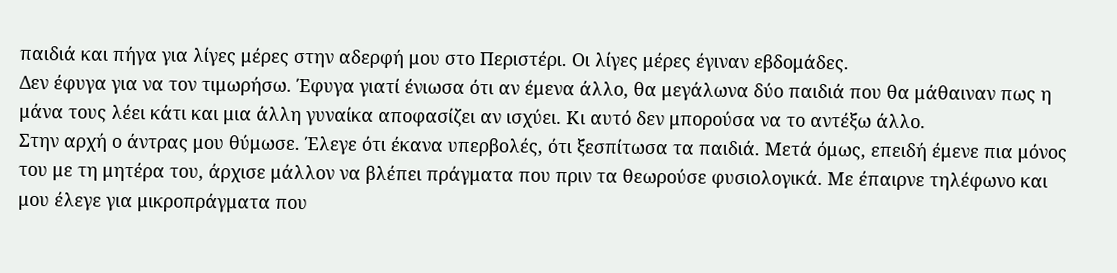παιδιά και πήγα για λίγες μέρες στην αδερφή μου στο Περιστέρι. Οι λίγες μέρες έγιναν εβδομάδες.
Δεν έφυγα για να τον τιμωρήσω. Έφυγα γιατί ένιωσα ότι αν έμενα άλλο, θα μεγάλωνα δύο παιδιά που θα μάθαιναν πως η μάνα τους λέει κάτι και μια άλλη γυναίκα αποφασίζει αν ισχύει. Κι αυτό δεν μπορούσα να το αντέξω άλλο.
Στην αρχή ο άντρας μου θύμωσε. Έλεγε ότι έκανα υπερβολές, ότι ξεσπίτωσα τα παιδιά. Μετά όμως, επειδή έμενε πια μόνος του με τη μητέρα του, άρχισε μάλλον να βλέπει πράγματα που πριν τα θεωρούσε φυσιολογικά. Με έπαιρνε τηλέφωνο και μου έλεγε για μικροπράγματα που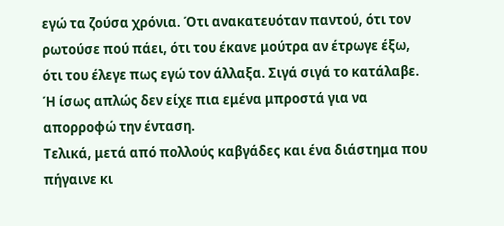εγώ τα ζούσα χρόνια. Ότι ανακατευόταν παντού, ότι τον ρωτούσε πού πάει, ότι του έκανε μούτρα αν έτρωγε έξω, ότι του έλεγε πως εγώ τον άλλαξα. Σιγά σιγά το κατάλαβε. Ή ίσως απλώς δεν είχε πια εμένα μπροστά για να απορροφώ την ένταση.
Τελικά, μετά από πολλούς καβγάδες και ένα διάστημα που πήγαινε κι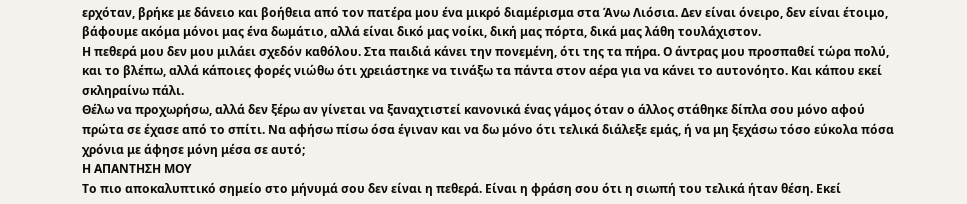ερχόταν, βρήκε με δάνειο και βοήθεια από τον πατέρα μου ένα μικρό διαμέρισμα στα Άνω Λιόσια. Δεν είναι όνειρο, δεν είναι έτοιμο, βάφουμε ακόμα μόνοι μας ένα δωμάτιο, αλλά είναι δικό μας νοίκι, δική μας πόρτα, δικά μας λάθη τουλάχιστον.
Η πεθερά μου δεν μου μιλάει σχεδόν καθόλου. Στα παιδιά κάνει την πονεμένη, ότι της τα πήρα. Ο άντρας μου προσπαθεί τώρα πολύ, και το βλέπω, αλλά κάποιες φορές νιώθω ότι χρειάστηκε να τινάξω τα πάντα στον αέρα για να κάνει το αυτονόητο. Και κάπου εκεί σκληραίνω πάλι.
Θέλω να προχωρήσω, αλλά δεν ξέρω αν γίνεται να ξαναχτιστεί κανονικά ένας γάμος όταν ο άλλος στάθηκε δίπλα σου μόνο αφού πρώτα σε έχασε από το σπίτι. Να αφήσω πίσω όσα έγιναν και να δω μόνο ότι τελικά διάλεξε εμάς, ή να μη ξεχάσω τόσο εύκολα πόσα χρόνια με άφησε μόνη μέσα σε αυτό;
Η ΑΠΑΝΤΗΣΗ ΜΟΥ
Το πιο αποκαλυπτικό σημείο στο μήνυμά σου δεν είναι η πεθερά. Είναι η φράση σου ότι η σιωπή του τελικά ήταν θέση. Εκεί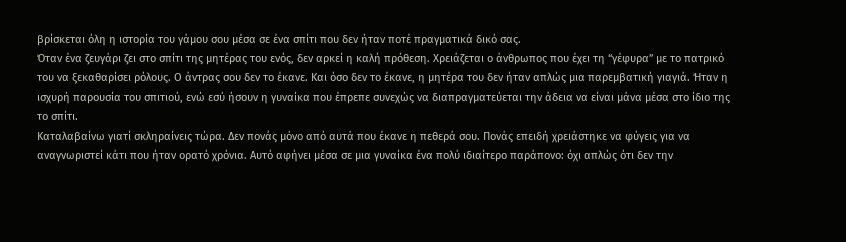βρίσκεται όλη η ιστορία του γάμου σου μέσα σε ένα σπίτι που δεν ήταν ποτέ πραγματικά δικό σας.
Όταν ένα ζευγάρι ζει στο σπίτι της μητέρας του ενός, δεν αρκεί η καλή πρόθεση. Χρειάζεται ο άνθρωπος που έχει τη “γέφυρα” με το πατρικό του να ξεκαθαρίσει ρόλους. Ο άντρας σου δεν το έκανε. Και όσο δεν το έκανε, η μητέρα του δεν ήταν απλώς μια παρεμβατική γιαγιά. Ήταν η ισχυρή παρουσία του σπιτιού, ενώ εσύ ήσουν η γυναίκα που έπρεπε συνεχώς να διαπραγματεύεται την άδεια να είναι μάνα μέσα στο ίδιο της το σπίτι.
Καταλαβαίνω γιατί σκληραίνεις τώρα. Δεν πονάς μόνο από αυτά που έκανε η πεθερά σου. Πονάς επειδή χρειάστηκε να φύγεις για να αναγνωριστεί κάτι που ήταν ορατό χρόνια. Αυτό αφήνει μέσα σε μια γυναίκα ένα πολύ ιδιαίτερο παράπονο: όχι απλώς ότι δεν την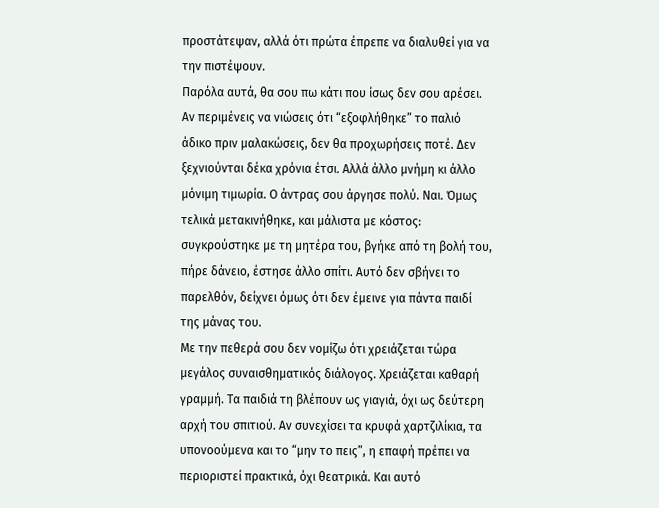προστάτεψαν, αλλά ότι πρώτα έπρεπε να διαλυθεί για να την πιστέψουν.
Παρόλα αυτά, θα σου πω κάτι που ίσως δεν σου αρέσει. Αν περιμένεις να νιώσεις ότι “εξοφλήθηκε” το παλιό άδικο πριν μαλακώσεις, δεν θα προχωρήσεις ποτέ. Δεν ξεχνιούνται δέκα χρόνια έτσι. Αλλά άλλο μνήμη κι άλλο μόνιμη τιμωρία. Ο άντρας σου άργησε πολύ. Ναι. Όμως τελικά μετακινήθηκε, και μάλιστα με κόστος: συγκρούστηκε με τη μητέρα του, βγήκε από τη βολή του, πήρε δάνειο, έστησε άλλο σπίτι. Αυτό δεν σβήνει το παρελθόν, δείχνει όμως ότι δεν έμεινε για πάντα παιδί της μάνας του.
Με την πεθερά σου δεν νομίζω ότι χρειάζεται τώρα μεγάλος συναισθηματικός διάλογος. Χρειάζεται καθαρή γραμμή. Τα παιδιά τη βλέπουν ως γιαγιά, όχι ως δεύτερη αρχή του σπιτιού. Αν συνεχίσει τα κρυφά χαρτζιλίκια, τα υπονοούμενα και το “μην το πεις”, η επαφή πρέπει να περιοριστεί πρακτικά, όχι θεατρικά. Και αυτό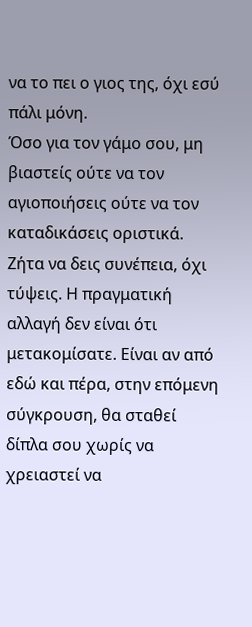να το πει ο γιος της, όχι εσύ πάλι μόνη.
Όσο για τον γάμο σου, μη βιαστείς ούτε να τον αγιοποιήσεις ούτε να τον καταδικάσεις οριστικά. Ζήτα να δεις συνέπεια, όχι τύψεις. Η πραγματική αλλαγή δεν είναι ότι μετακομίσατε. Είναι αν από εδώ και πέρα, στην επόμενη σύγκρουση, θα σταθεί δίπλα σου χωρίς να χρειαστεί να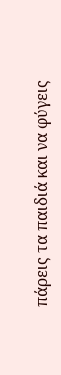πάρεις τα παιδιά και να φύγεις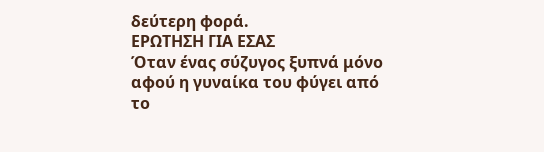δεύτερη φορά.
ΕΡΩΤΗΣΗ ΓΙΑ ΕΣΑΣ
Όταν ένας σύζυγος ξυπνά μόνο αφού η γυναίκα του φύγει από το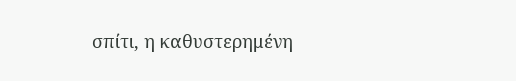σπίτι, η καθυστερημένη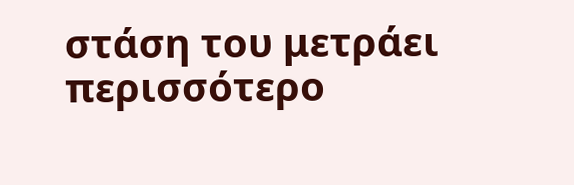στάση του μετράει περισσότερο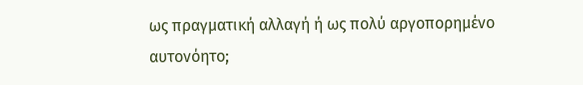ως πραγματική αλλαγή ή ως πολύ αργοπορημένο αυτονόητο;